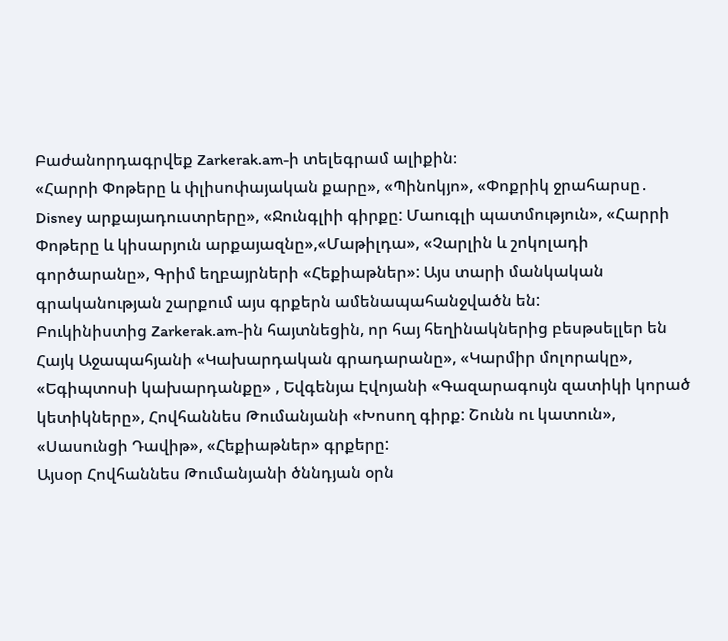Բաժանորդագրվեք Zarkerak.am-ի տելեգրամ ալիքին։
«Հարրի Փոթերը և փլիսոփայական քարը», «Պինոկյո», «Փոքրիկ ջրահարսը․ Disney արքայադուստրերը», «Ջունգլիի գիրքը: Մաուգլի պատմություն», «Հարրի Փոթերը և կիսարյուն արքայազնը»,«Մաթիլդա», «Չարլին և շոկոլադի գործարանը», Գրիմ եղբայրների «Հեքիաթներ»: Այս տարի մանկական գրականության շարքում այս գրքերն ամենապահանջվածն են:
Բուկինիստից Zarkerak.am-ին հայտնեցին, որ հայ հեղինակներից բեսթսելլեր են Հայկ Աջապահյանի «Կախարդական գրադարանը», «Կարմիր մոլորակը», «Եգիպտոսի կախարդանքը» , Եվգենյա Էվոյանի «Գազարագույն զատիկի կորած կետիկները», Հովհաննես Թումանյանի «Խոսող գիրք: Շունն ու կատուն», «Սասունցի Դավիթ», «Հեքիաթներ» գրքերը:
Այսօր Հովհաննես Թումանյանի ծննդյան օրն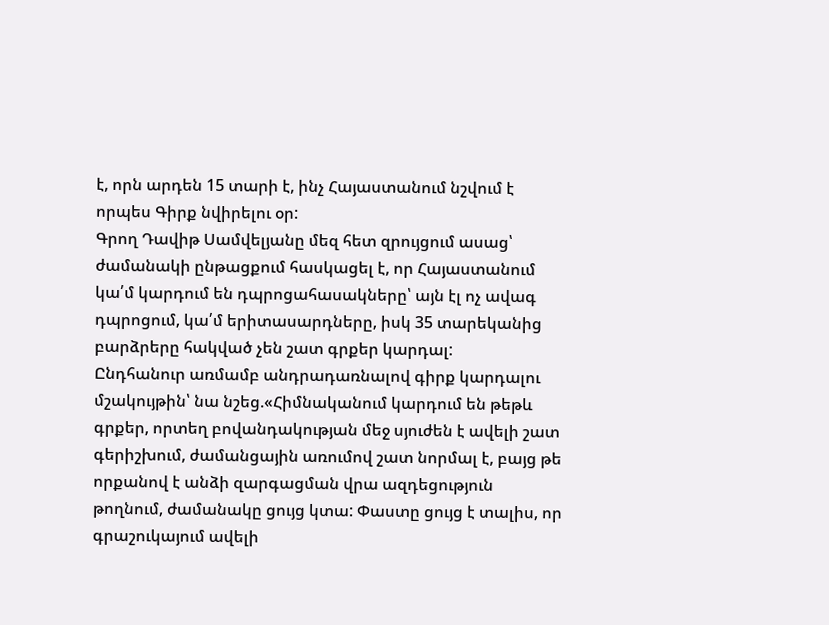է, որն արդեն 15 տարի է, ինչ Հայաստանում նշվում է որպես Գիրք նվիրելու օր:
Գրող Դավիթ Սամվելյանը մեզ հետ զրույցում ասաց՝ ժամանակի ընթացքում հասկացել է, որ Հայաստանում կա՛մ կարդում են դպրոցահասակները՝ այն էլ ոչ ավագ դպրոցում, կա՛մ երիտասարդները, իսկ 35 տարեկանից բարձրերը հակված չեն շատ գրքեր կարդալ:
Ընդհանուր առմամբ անդրադառնալով գիրք կարդալու մշակույթին՝ նա նշեց.«Հիմնականում կարդում են թեթև գրքեր, որտեղ բովանդակության մեջ սյուժեն է ավելի շատ գերիշխում, ժամանցային առումով շատ նորմալ է, բայց թե որքանով է անձի զարգացման վրա ազդեցություն թողնում, ժամանակը ցույց կտա: Փաստը ցույց է տալիս, որ գրաշուկայում ավելի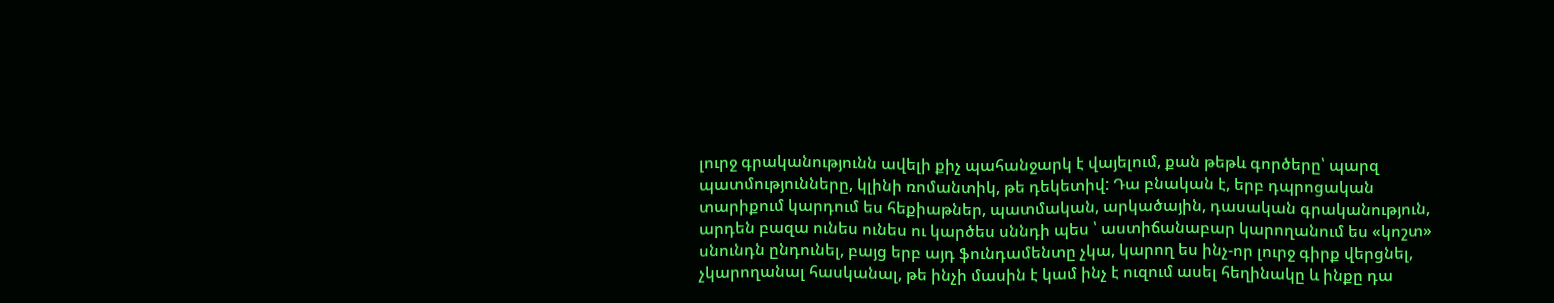լուրջ գրականությունն ավելի քիչ պահանջարկ է վայելում, քան թեթև գործերը՝ պարզ պատմությունները, կլինի ռոմանտիկ, թե դեկետիվ: Դա բնական է, երբ դպրոցական տարիքում կարդում ես հեքիաթներ, պատմական, արկածային, դասական գրականություն, արդեն բազա ունես ունես ու կարծես սննդի պես ՝ աստիճանաբար կարողանում ես «կոշտ» սնունդն ընդունել, բայց երբ այդ ֆունդամենտը չկա, կարող ես ինչ-որ լուրջ գիրք վերցնել, չկարողանալ հասկանալ, թե ինչի մասին է կամ ինչ է ուզում ասել հեղինակը և ինքը դա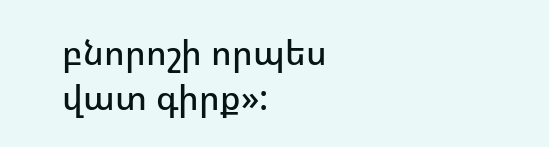բնորոշի որպես վատ գիրք»: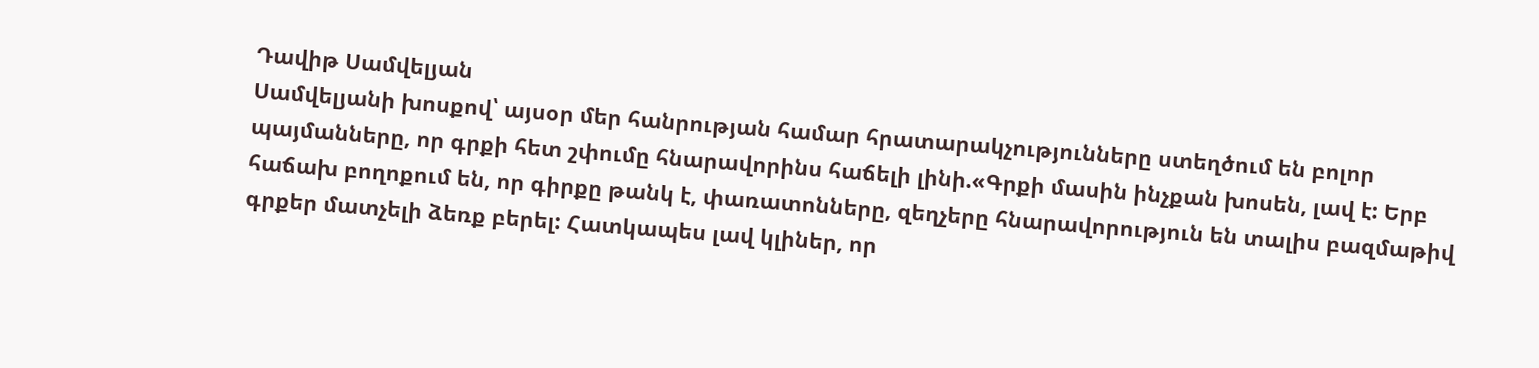Դավիթ Սամվելյան
Սամվելյանի խոսքով՝ այսօր մեր հանրության համար հրատարակչությունները ստեղծում են բոլոր պայմանները, որ գրքի հետ շփումը հնարավորինս հաճելի լինի.«Գրքի մասին ինչքան խոսեն, լավ է: Երբ հաճախ բողոքում են, որ գիրքը թանկ է, փառատոնները, զեղչերը հնարավորություն են տալիս բազմաթիվ գրքեր մատչելի ձեռք բերել: Հատկապես լավ կլիներ, որ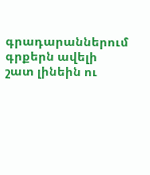գրադարաններում գրքերն ավելի շատ լինեին ու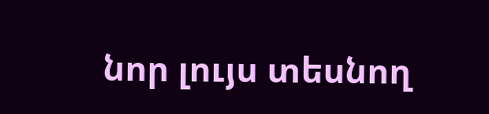նոր լույս տեսնող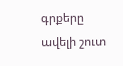գրքերը ավելի շուտ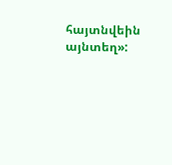հայտնվեին այնտեղ»: